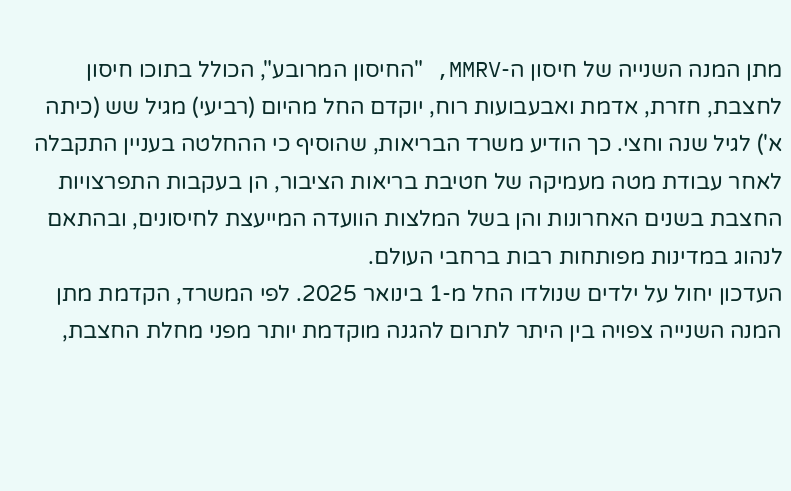מתן המנה השנייה של חיסון ה-MMRV, "החיסון המרובע", הכולל בתוכו חיסון לחצבת, חזרת, אדמת ואבעבועות רוח, יוקדם החל מהיום (רביעי) מגיל שש (כיתה א') לגיל שנה וחצי. כך הודיע משרד הבריאות, שהוסיף כי ההחלטה בעניין התקבלה לאחר עבודת מטה מעמיקה של חטיבת בריאות הציבור, הן בעקבות התפרצויות החצבת בשנים האחרונות והן בשל המלצות הוועדה המייעצת לחיסונים, ובהתאם לנהוג במדינות מפותחות רבות ברחבי העולם.
העדכון יחול על ילדים שנולדו החל מ-1 בינואר 2025. לפי המשרד, הקדמת מתן המנה השנייה צפויה בין היתר לתרום להגנה מוקדמת יותר מפני מחלת החצבת,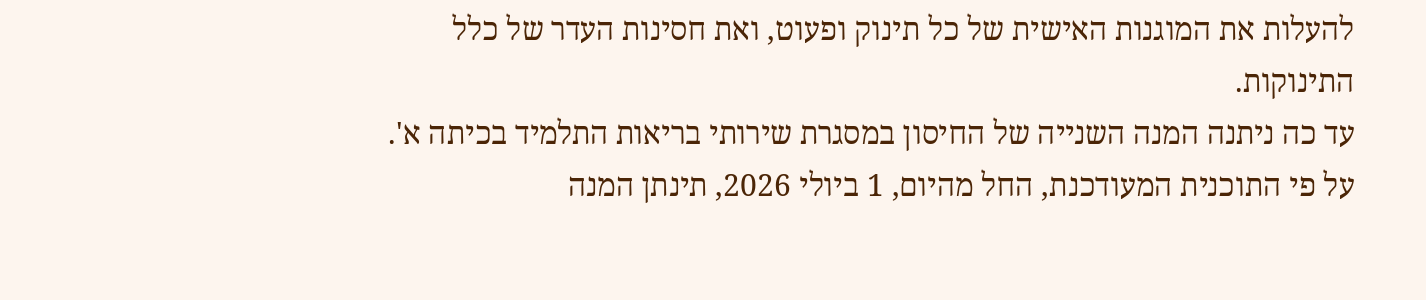להעלות את המוגנות האישית של כל תינוק ופעוט, ואת חסינות העדר של כלל התינוקות.
עד כה ניתנה המנה השנייה של החיסון במסגרת שירותי בריאות התלמיד בכיתה א'. על פי התוכנית המעודכנת, החל מהיום, 1 ביולי 2026, תינתן המנה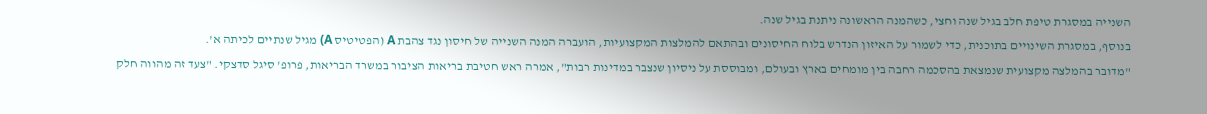השנייה במסגרת טיפת חלב בגיל שנה וחצי, כשהמנה הראשונה ניתנת בגיל שנה.
בנוסף, במסגרת השינויים בתוכנית, כדי לשמור על האיזון הנדרש בלוח החיסונים ובהתאם להמלצות המקצועיות, הועברה המנה השנייה של חיסון נגד צהבת A (הפטיטיס A) מגיל שנתיים לכיתה א'.
"מדובר בהמלצה מקצועית שנמצאת בהסכמה רחבה בין מומחים בארץ ובעולם, ומבוססת על ניסיון שנצבר במדינות רבות", אמרה ראש חטיבת בריאות הציבור במשרד הבריאות, פרופ' סיגל סדצקי. "צעד זה מהווה חלק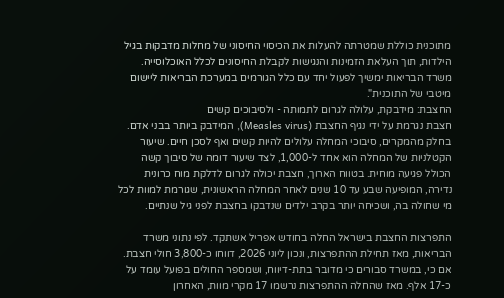מתוכנית כוללת שמטרתה להעלות את הכיסוי החיסוני של מחלות מדבקות בגיל הילדות, תוך העלאת הזמינות והנגישות לקבלת החיסונים לכלל האוכלוסייה. משרד הבריאות ימשיך לפעול יחד עם כלל הגורמים במערכת הבריאות ליישום מיטבי של התוכנית".
החצבת: מידבקת, עלולה לגרום לתמותה - ולסיבוכים קשים
חצבת נגרמת על ידי נגיף החצבת (Measles virus), המידבק ביותר בבני אדם. בחלק מהמקרים, סיבוכי המחלה עלולים להיות קשים ואף לסכן חיים. שיעור הקטלניות של המחלה הוא אחד ל-1,000, לצד שיעור דומה של סיבוך קשה הכולל פגיעה מוחית. בטווח הארוך, חצבת יכולה לגרום לדלקת מוח כרונית נדירה, המופיעה שבע עד 10 שנים לאחר המחלה הראשונית, שגורמת למוות לכל מי שחולה בה, ושכיחה יותר בקרב ילדים שנדבקו בחצבת לפני גיל שנתיים.

התפרצות החצבת בישראל החלה בחודש אפריל אשתקד. לפי נתוני משרד הבריאות, מאז תחילת ההתפרצות, ונכון ליוני 2026, דווחו כ-3,800 חולי חצבת. אם כי, במשרד סבורים כי מדובר בתת-דיווח, ושמספר החולים בפועל עומד על כ-17 אלף. מאז שהחלה ההתפרצות נרשמו 17 מקרי מוות, האחרון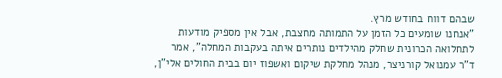שבהם דווח בחודש מרץ.
"אנחנו שומעים כל הזמן על התמותה מחצבת, אבל אין מספיק מודעות לתחלואה הכרונית שחלק מהילדים נותרים איתה בעקבות המחלה", אמר ד"ר עמנואל קורניצר, מנהל מחלקת שיקום ואשפוז יום בבית החולים אלי"ן,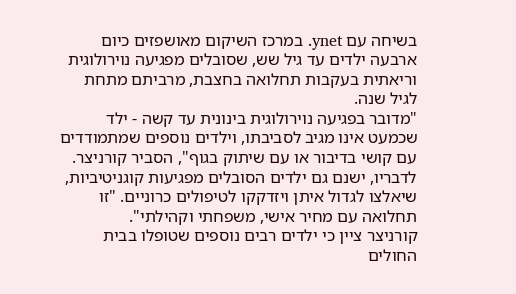בשיחה עם ynet. במרכז השיקום מאושפזים כיום ארבעה ילדים עד גיל שש, שסובלים מפגיעה נוירולוגית וריאתית בעקבות תחלואה בחצבת, מרביתם מתחת לגיל שנה.
"מדובר בפגיעה נוירולוגית בינונית עד קשה - ילד שכמעט אינו מגיב לסביבתו, וילדים נוספים שמתמודדים עם קושי בדיבור או עם שיתוק בגוף", הסביר קורניצר. לדבריו, ישנם גם ילדים הסובלים מפגיעות קוגניטיביות, שיאלצו לגדול איתן ויזדקקו לטיפולים כרוניים. "זו תחלואה עם מחיר אישי, משפחתי וקהילתי".
קורניצר ציין כי ילדים רבים נוספים שטופלו בבית החולים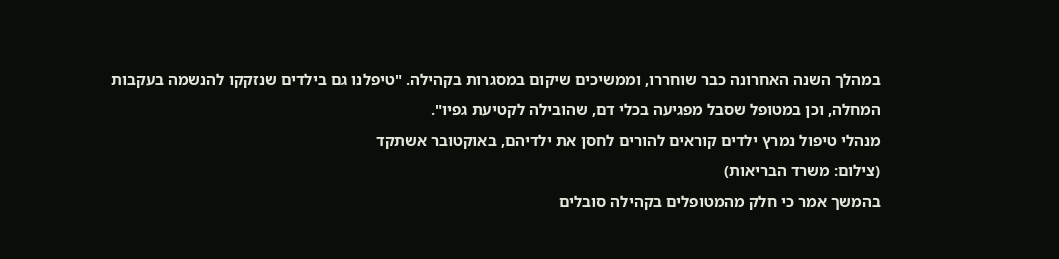במהלך השנה האחרונה כבר שוחררו, וממשיכים שיקום במסגרות בקהילה. "טיפלנו גם בילדים שנזקקו להנשמה בעקבות המחלה, וכן במטופל שסבל מפגיעה בכלי דם, שהובילה לקטיעת גפיו".
מנהלי טיפול נמרץ ילדים קוראים להורים לחסן את ילדיהם, באוקטובר אשתקד
(צילום: משרד הבריאות)
בהמשך אמר כי חלק מהמטופלים בקהילה סובלים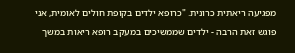מפגיעה ריאתית כרונית. "כרופא ילדים בקופת חולים לאומית, אני פוגש זאת הרבה - ילדים שממשיכים במעקב רופא ריאות במשך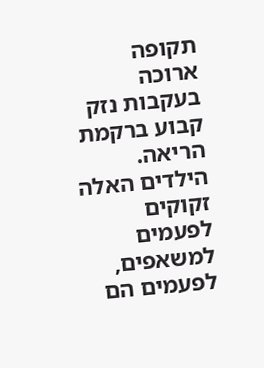תקופה ארוכה בעקבות נזק קבוע ברקמת הריאה. הילדים האלה זקוקים לפעמים למשאפים, לפעמים הם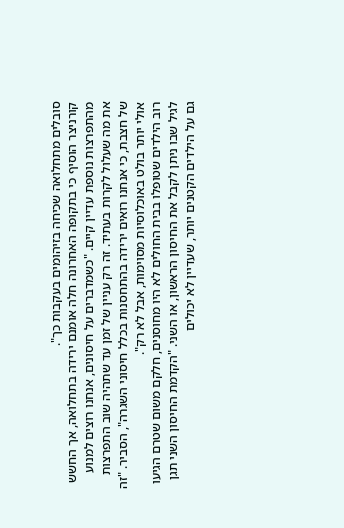סובלים מתחלואה שכיחה בזיהומים בעקבות כך".
קורניצר הוסיף כי בתקופה האחרונה חלה אומנם ירידה בתחלואה, אך החשש מהתפרצות נוספת עדיין קיים. "כשמדברים על חיסונים, אנחנו רוצים למנוע את מה שעלול לקרות בעתיד. זה רק עניין של זמן עד שתהיה שוב התפרצות של חצבת, כי אנחנו רואים ירידה בהתחסנות בכלל חיסוני השגרה", הסביר. "זה אולי יותר בולט באוכלוסיות מסוימות, אבל לא רק".
רוב הילדים שטופלו בבית החולים לא היו מחוסנים, חלקם משום שטרם הגיעו לגיל שבו ניתן לקבל את החיסון הראשון, או השני. "הקדמת החיסון השני תגן גם על הילדים הקטנים יותר, שעדיין לא יכולים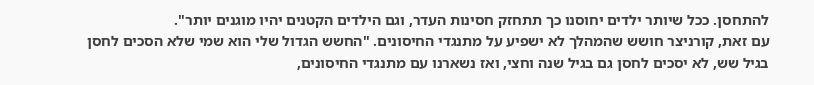להתחסן. ככל שיותר ילדים יחוסנו כך תתחזק חסינות העדר, וגם הילדים הקטנים יהיו מוגנים יותר".
עם זאת, קורניצר חושש שהמהלך לא ישפיע על מתנגדי החיסונים. "החשש הגדול שלי הוא שמי שלא הסכים לחסן בגיל שש, לא יסכים לחסן גם בגיל שנה וחצי, ואז נשארנו עם מתנגדי החיסונים,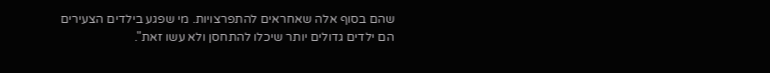שהם בסוף אלה שאחראים להתפרצויות. מי שפגע בילדים הצעירים הם ילדים גדולים יותר שיכלו להתחסן ולא עשו זאת".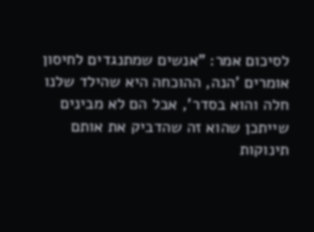לסיכום אמר: "אנשים שמתנגדים לחיסון אומרים 'הנה, ההוכחה היא שהילד שלנו חלה והוא בסדר', אבל הם לא מבינים שייתכן שהוא זה שהדביק את אותם תינוקות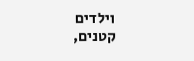וילדים קטנים,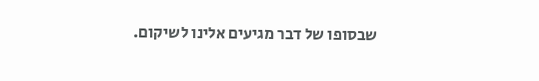שבסופו של דבר מגיעים אלינו לשיקום.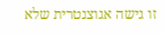זו גישה אגוצנטרית שלא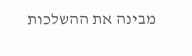מבינה את ההשלכות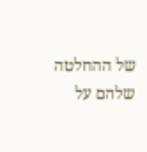של ההחלטה שלהם על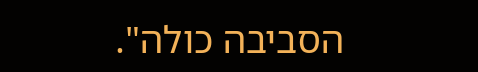הסביבה כולה".